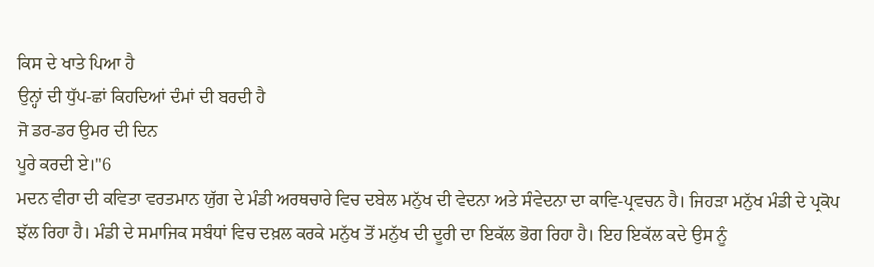ਕਿਸ ਦੇ ਖਾਤੇ ਪਿਆ ਹੈ
ਉਨ੍ਹਾਂ ਦੀ ਧੁੱਪ-ਛਾਂ ਕਿਹਦਿਆਂ ਦੰਮਾਂ ਦੀ ਬਰਦੀ ਹੈ
ਜੋ ਡਰ-ਡਰ ਉਮਰ ਦੀ ਦਿਨ
ਪੂਰੇ ਕਰਦੀ ਏ।"6
ਮਦਨ ਵੀਰਾ ਦੀ ਕਵਿਤਾ ਵਰਤਮਾਨ ਯੁੱਗ ਦੇ ਮੰਡੀ ਅਰਥਚਾਰੇ ਵਿਚ ਦਬੇਲ ਮਨੁੱਖ ਦੀ ਵੇਦਨਾ ਅਤੇ ਸੰਵੇਦਨਾ ਦਾ ਕਾਵਿ-ਪ੍ਰਵਚਨ ਹੈ। ਜਿਹੜਾ ਮਨੁੱਖ ਮੰਡੀ ਦੇ ਪ੍ਰਕੋਪ ਝੱਲ ਰਿਹਾ ਹੈ। ਮੰਡੀ ਦੇ ਸਮਾਜਿਕ ਸਬੰਧਾਂ ਵਿਚ ਦਖ਼ਲ ਕਰਕੇ ਮਨੁੱਖ ਤੋਂ ਮਨੁੱਖ ਦੀ ਦੂਰੀ ਦਾ ਇਕੱਲ ਭੋਗ ਰਿਹਾ ਹੈ। ਇਹ ਇਕੱਲ ਕਦੇ ਉਸ ਨੂੰ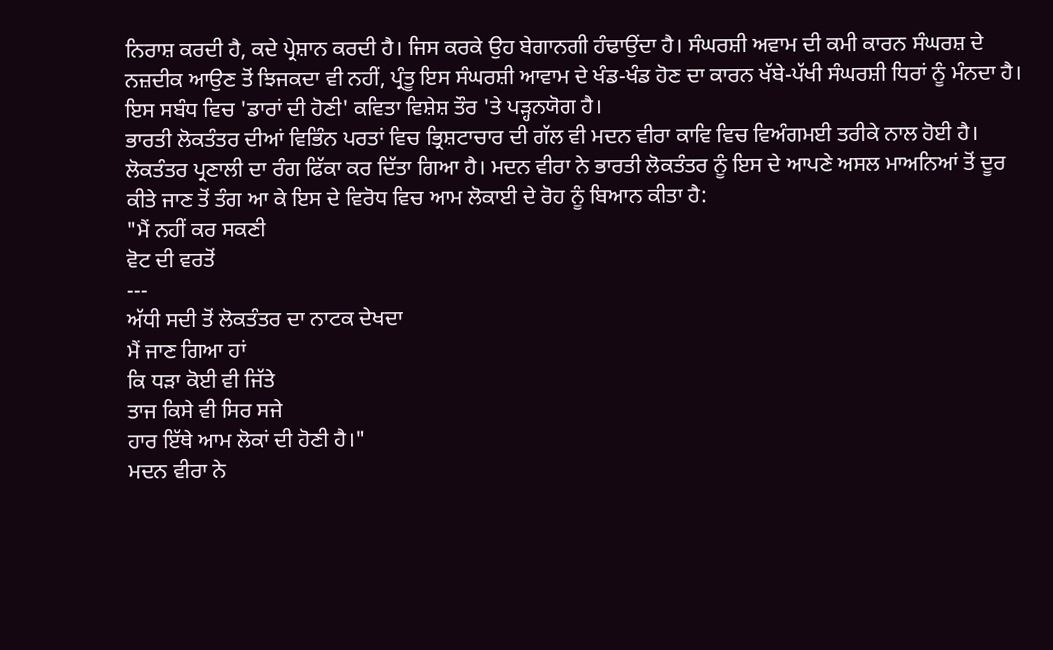ਨਿਰਾਸ਼ ਕਰਦੀ ਹੈ, ਕਦੇ ਪ੍ਰੇਸ਼ਾਨ ਕਰਦੀ ਹੈ। ਜਿਸ ਕਰਕੇ ਉਹ ਬੇਗਾਨਗੀ ਹੰਢਾਉਂਦਾ ਹੈ। ਸੰਘਰਸ਼ੀ ਅਵਾਮ ਦੀ ਕਮੀ ਕਾਰਨ ਸੰਘਰਸ਼ ਦੇ ਨਜ਼ਦੀਕ ਆਉਣ ਤੋਂ ਝਿਜਕਦਾ ਵੀ ਨਹੀਂ, ਪ੍ਰੰਤੂ ਇਸ ਸੰਘਰਸ਼ੀ ਆਵਾਮ ਦੇ ਖੰਡ-ਖੰਡ ਹੋਣ ਦਾ ਕਾਰਨ ਖੱਬੇ-ਪੱਖੀ ਸੰਘਰਸ਼ੀ ਧਿਰਾਂ ਨੂੰ ਮੰਨਦਾ ਹੈ। ਇਸ ਸਬੰਧ ਵਿਚ 'ਡਾਰਾਂ ਦੀ ਹੋਣੀ' ਕਵਿਤਾ ਵਿਸ਼ੇਸ਼ ਤੌਰ 'ਤੇ ਪੜ੍ਹਨਯੋਗ ਹੈ।
ਭਾਰਤੀ ਲੋਕਤੰਤਰ ਦੀਆਂ ਵਿਭਿੰਨ ਪਰਤਾਂ ਵਿਚ ਭ੍ਰਿਸ਼ਟਾਚਾਰ ਦੀ ਗੱਲ ਵੀ ਮਦਨ ਵੀਰਾ ਕਾਵਿ ਵਿਚ ਵਿਅੰਗਮਈ ਤਰੀਕੇ ਨਾਲ ਹੋਈ ਹੈ। ਲੋਕਤੰਤਰ ਪ੍ਰਣਾਲੀ ਦਾ ਰੰਗ ਫਿੱਕਾ ਕਰ ਦਿੱਤਾ ਗਿਆ ਹੈ। ਮਦਨ ਵੀਰਾ ਨੇ ਭਾਰਤੀ ਲੋਕਤੰਤਰ ਨੂੰ ਇਸ ਦੇ ਆਪਣੇ ਅਸਲ ਮਾਅਨਿਆਂ ਤੋਂ ਦੂਰ ਕੀਤੇ ਜਾਣ ਤੋਂ ਤੰਗ ਆ ਕੇ ਇਸ ਦੇ ਵਿਰੋਧ ਵਿਚ ਆਮ ਲੋਕਾਈ ਦੇ ਰੋਹ ਨੂੰ ਬਿਆਨ ਕੀਤਾ ਹੈ:
"ਮੈਂ ਨਹੀਂ ਕਰ ਸਕਣੀ
ਵੋਟ ਦੀ ਵਰਤੋਂ
---
ਅੱਧੀ ਸਦੀ ਤੋਂ ਲੋਕਤੰਤਰ ਦਾ ਨਾਟਕ ਦੇਖਦਾ
ਮੈਂ ਜਾਣ ਗਿਆ ਹਾਂ
ਕਿ ਧੜਾ ਕੋਈ ਵੀ ਜਿੱਤੇ
ਤਾਜ ਕਿਸੇ ਵੀ ਸਿਰ ਸਜੇ
ਹਾਰ ਇੱਥੇ ਆਮ ਲੋਕਾਂ ਦੀ ਹੋਣੀ ਹੈ।"
ਮਦਨ ਵੀਰਾ ਨੇ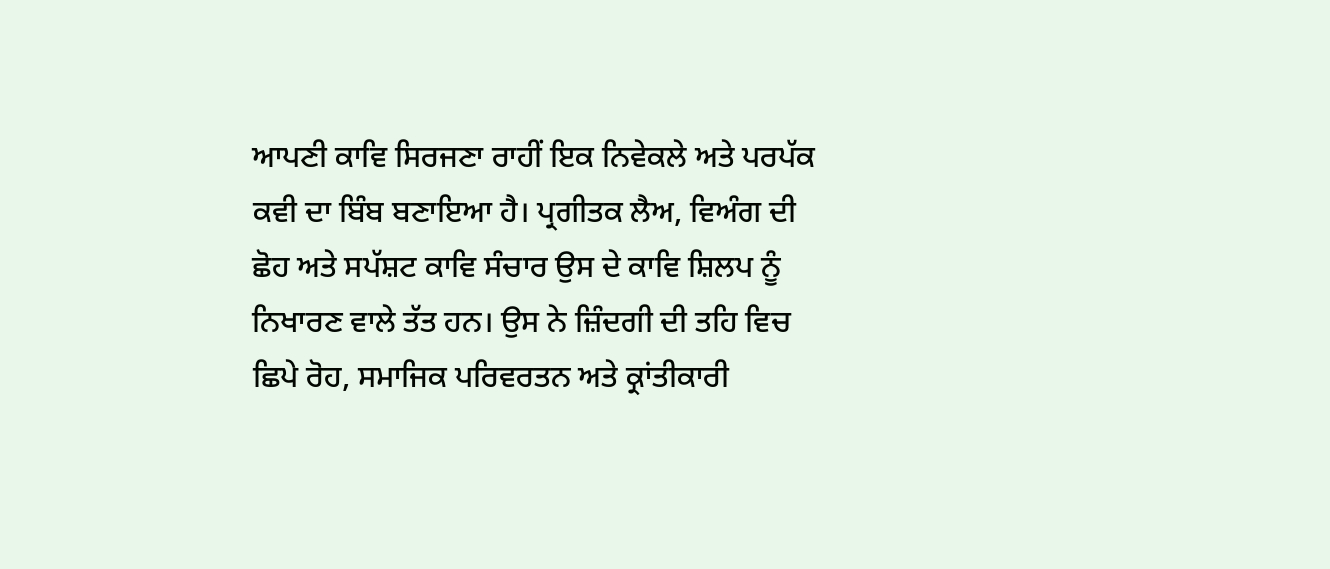ਆਪਣੀ ਕਾਵਿ ਸਿਰਜਣਾ ਰਾਹੀਂ ਇਕ ਨਿਵੇਕਲੇ ਅਤੇ ਪਰਪੱਕ ਕਵੀ ਦਾ ਬਿੰਬ ਬਣਾਇਆ ਹੈ। ਪ੍ਰਗੀਤਕ ਲੈਅ, ਵਿਅੰਗ ਦੀ ਛੋਹ ਅਤੇ ਸਪੱਸ਼ਟ ਕਾਵਿ ਸੰਚਾਰ ਉਸ ਦੇ ਕਾਵਿ ਸ਼ਿਲਪ ਨੂੰ ਨਿਖਾਰਣ ਵਾਲੇ ਤੱਤ ਹਨ। ਉਸ ਨੇ ਜ਼ਿੰਦਗੀ ਦੀ ਤਹਿ ਵਿਚ ਛਿਪੇ ਰੋਹ, ਸਮਾਜਿਕ ਪਰਿਵਰਤਨ ਅਤੇ ਕ੍ਰਾਂਤੀਕਾਰੀ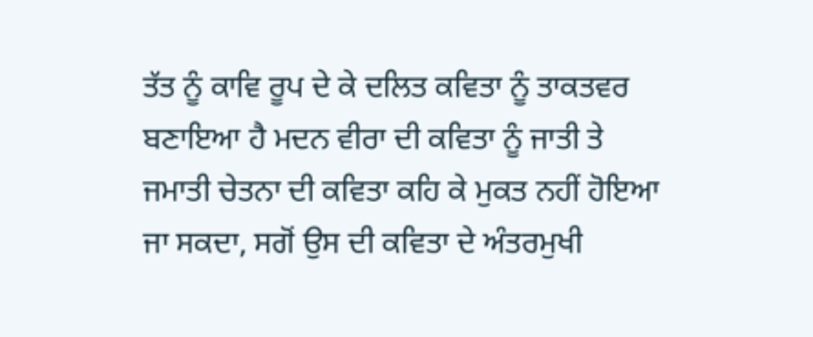ਤੱਤ ਨੂੰ ਕਾਵਿ ਰੂਪ ਦੇ ਕੇ ਦਲਿਤ ਕਵਿਤਾ ਨੂੰ ਤਾਕਤਵਰ ਬਣਾਇਆ ਹੈ ਮਦਨ ਵੀਰਾ ਦੀ ਕਵਿਤਾ ਨੂੰ ਜਾਤੀ ਤੇ ਜਮਾਤੀ ਚੇਤਨਾ ਦੀ ਕਵਿਤਾ ਕਹਿ ਕੇ ਮੁਕਤ ਨਹੀਂ ਹੋਇਆ ਜਾ ਸਕਦਾ, ਸਗੋਂ ਉਸ ਦੀ ਕਵਿਤਾ ਦੇ ਅੰਤਰਮੁਖੀ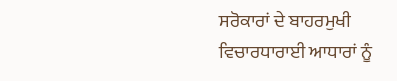ਸਰੋਕਾਰਾਂ ਦੇ ਬਾਹਰਮੁਖੀ ਵਿਚਾਰਧਾਰਾਈ ਆਧਾਰਾਂ ਨੂੰ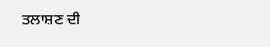ਤਲਾਸ਼ਣ ਦੀ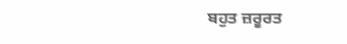ਬਹੁਤ ਜ਼ਰੂਰਤ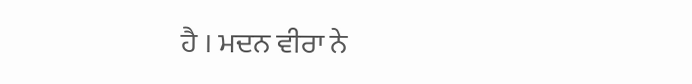ਹੈ । ਮਦਨ ਵੀਰਾ ਨੇ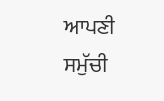ਆਪਣੀ ਸਮੁੱਚੀ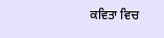ਕਵਿਤਾ ਵਿਚ